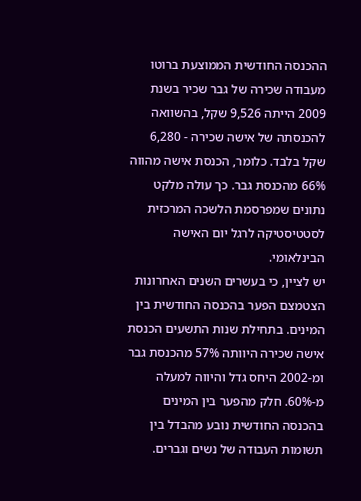ההכנסה החודשית הממוצעת ברוטו מעבודה שכירה של גבר שכיר בשנת 2009 הייתה 9,526 שקל, בהשוואה להכנסתה של אישה שכירה - 6,280 שקל בלבד. כלומר, הכנסת אישה מהווה 66% מהכנסת גבר. כך עולה מלקט נתונים שמפרסמת הלשכה המרכזית לסטטיסטיקה לרגל יום האישה הבינלאומי.
יש לציין, כי בעשרים השנים האחרונות הצטמצם הפער בהכנסה החודשית בין המינים. בתחילת שנות התשעים הכנסת אישה שכירה היוותה 57% מהכנסת גבר ומ-2002 היחס גדל והיווה למעלה מ-60%. חלק מהפער בין המינים בהכנסה החודשית נובע מהבדל בין תשומות העבודה של נשים וגברים.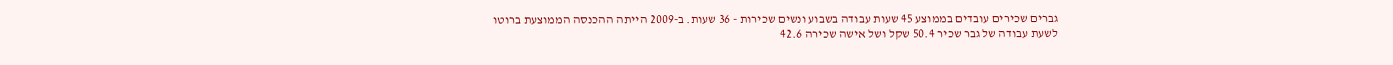גברים שכירים עובדים בממוצע 45 שעות עבודה בשבוע ונשים שכירות - 36 שעות. ב-2009 הייתה ההכנסה הממוצעת ברוטו לשעת עבודה של גבר שכיר 50.4 שקל ושל אישה שכירה 42.6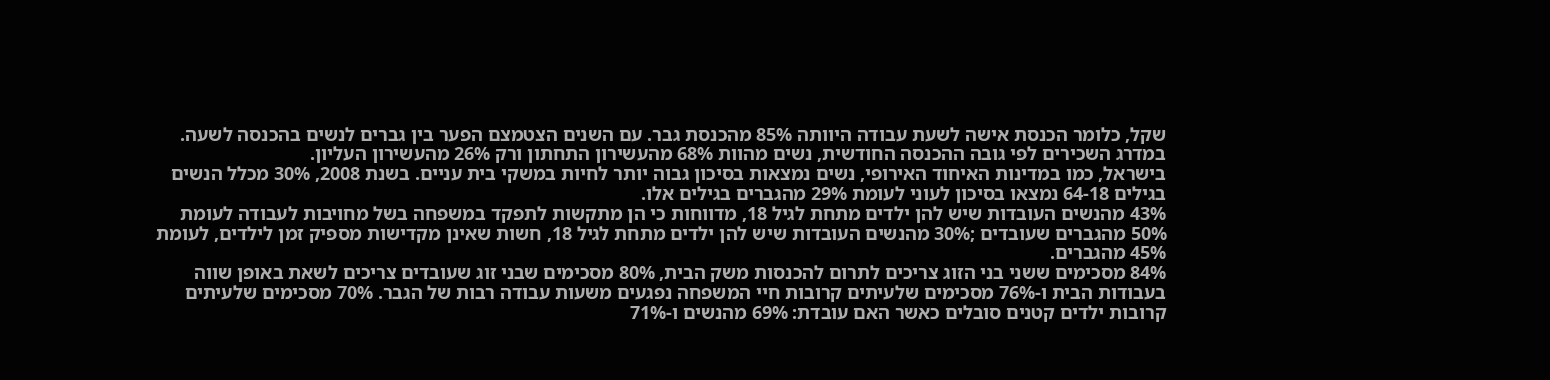שקל, כלומר הכנסת אישה לשעת עבודה היוותה 85% מהכנסת גבר. עם השנים הצטמצם הפער בין גברים לנשים בהכנסה לשעה.
במדרג השכירים לפי גובה ההכנסה החודשית, נשים מהוות 68% מהעשירון התחתון ורק 26% מהעשירון העליון.
בישראל, כמו במדינות האיחוד האירופי, נשים נמצאות בסיכון גבוה יותר לחיות במשקי בית עניים. בשנת 2008, 30% מכלל הנשים בגילים 64-18 נמצאו בסיכון לעוני לעומת 29% מהגברים בגילים אלו.
43% מהנשים העובדות שיש להן ילדים מתחת לגיל 18, מדווחות כי הן מתקשות לתפקד במשפחה בשל מחויבות לעבודה לעומת 50% מהגברים שעובדים ;30% מהנשים העובדות שיש להן ילדים מתחת לגיל 18, חשות שאינן מקדישות מספיק זמן לילדים, לעומת 45% מהגברים.
84% מסכימים ששני בני הזוג צריכים לתרום להכנסות משק הבית, 80% מסכימים שבני זוג שעובדים צריכים לשאת באופן שווה בעבודות הבית ו-76% מסכימים שלעיתים קרובות חיי המשפחה נפגעים משעות עבודה רבות של הגבר. 70% מסכימים שלעיתים קרובות ילדים קטנים סובלים כאשר האם עובדת: 69% מהנשים ו-71%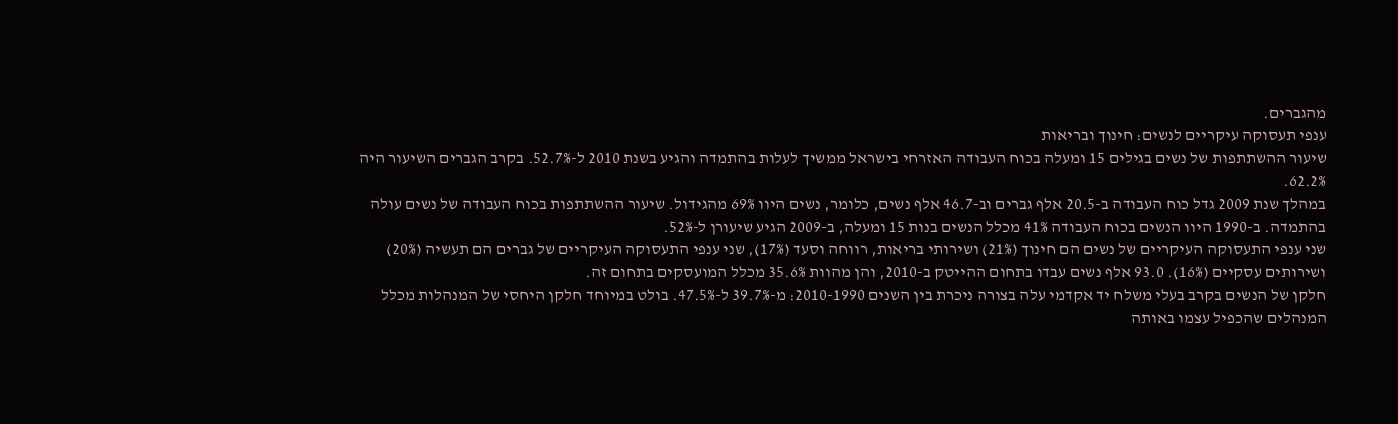מהגברים.
ענפי תעסוקה עיקריים לנשים: חינוך ובריאות
שיעור ההשתתפות של נשים בגילים 15 ומעלה בכוח העבודה האזרחי בישראל ממשיך לעלות בהתמדה והגיע בשנת 2010 ל-52.7%. בקרב הגברים השיעור היה 62.2%.
במהלך שנת 2009 גדל כוח העבודה ב-20.5 אלף גברים וב-46.7 אלף נשים, כלומר, נשים היוו 69% מהגידול. שיעור ההשתתפות בכוח העבודה של נשים עולה בהתמדה. ב-1990 היוו הנשים בכוח העבודה 41% מכלל הנשים בנות 15 ומעלה, ב-2009 הגיע שיעורן ל-52%.
שני ענפי התעסוקה העיקריים של נשים הם חינוך (21%) ושירותי בריאות, רווחה וסעד (17%), שני ענפי התעסוקה העיקריים של גברים הם תעשיה (20%) ושירותים עסקיים (16%). 93.0 אלף נשים עבדו בתחום ההייטק ב-2010, והן מהוות 35.6% מכלל המועסקים בתחום זה.
חלקן של הנשים בקרב בעלי משלח יד אקדמי עלה בצורה ניכרת בין השנים 2010-1990: מ-39.7% ל-47.5%. בולט במיוחד חלקן היחסי של המנהלות מכלל המנהלים שהכפיל עצמו באותה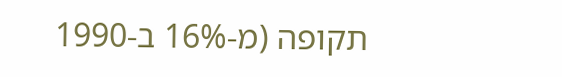תקופה (מ-16% ב-1990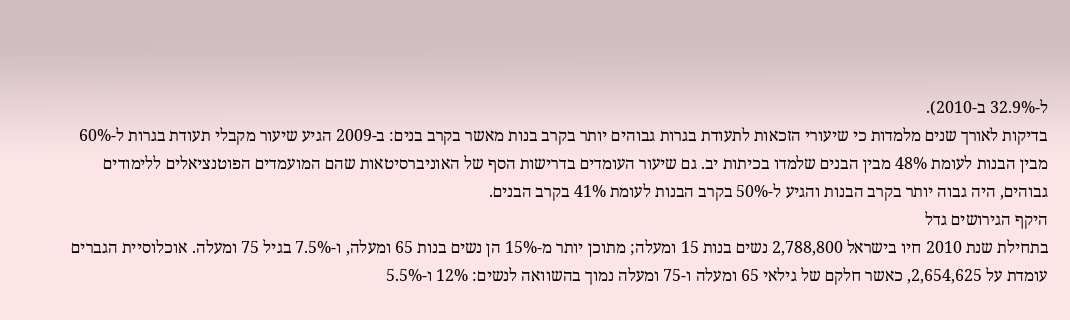ל-32.9% ב-2010).
בדיקות לאורך שנים מלמדות כי שיעורי הזכאות לתעודת בגרות גבוהים יותר בקרב בנות מאשר בקרב בנים: ב-2009 הגיע שיעור מקבלי תעודת בגרות ל-60% מבין הבנות לעומת 48% מבין הבנים שלמדו בכיתות יב. גם שיעור העומדים בדרישות הסף של האוניברסיטאות שהם המועמדים הפוטנציאלים ללימודים גבוהים, היה גבוה יותר בקרב הבנות והגיע ל-50% בקרב הבנות לעומת 41% בקרב הבנים.
היקף הגירושים גדל
בתחילת שנת 2010 חיו בישראל 2,788,800 נשים בנות 15 ומעלה; מתוכן יותר מ-15% הן נשים בנות 65 ומעלה, ו-7.5% בגיל 75 ומעלה. אוכלוסיית הגברים עומדת על 2,654,625, כאשר חלקם של גילאי 65 ומעלה ו-75 ומעלה נמוך בהשוואה לנשים: 12% ו-5.5%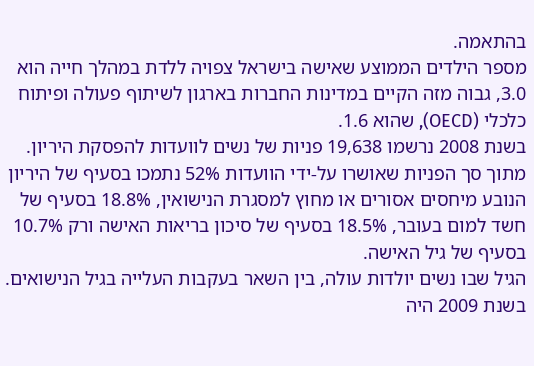בהתאמה.
מספר הילדים הממוצע שאישה בישראל צפויה ללדת במהלך חייה הוא 3.0, גבוה מזה הקיים במדינות החברות בארגון לשיתוף פעולה ופיתוח כלכלי (OECD), שהוא 1.6.
בשנת 2008 נרשמו 19,638 פניות של נשים לוועדות להפסקת היריון. מתוך סך הפניות שאושרו על-ידי הוועדות 52% נתמכו בסעיף של היריון הנובע מיחסים אסורים או מחוץ למסגרת הנישואין, 18.8% בסעיף של חשד למום בעובר, 18.5% בסעיף של סיכון בריאות האישה ורק 10.7% בסעיף של גיל האישה.
הגיל שבו נשים יולדות עולה, בין השאר בעקבות העלייה בגיל הנישואים. בשנת 2009 היה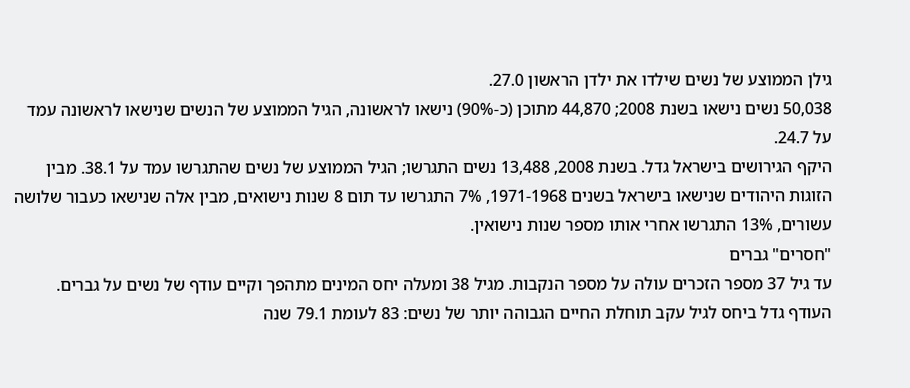גילן הממוצע של נשים שילדו את ילדן הראשון 27.0.
50,038 נשים נישאו בשנת 2008; 44,870 מתוכן (כ-90%) נישאו לראשונה, הגיל הממוצע של הנשים שנישאו לראשונה עמד על 24.7.
היקף הגירושים בישראל גדל. בשנת 2008, 13,488 נשים התגרשו; הגיל הממוצע של נשים שהתגרשו עמד על 38.1. מבין הזוגות היהודים שנישאו בישראל בשנים 1971-1968, 7% התגרשו עד תום 8 שנות נישואים, מבין אלה שנישאו כעבור שלושה עשורים, 13% התגרשו אחרי אותו מספר שנות נישואין.
"חסרים" גברים
עד גיל 37 מספר הזכרים עולה על מספר הנקבות. מגיל 38 ומעלה יחס המינים מתהפך וקיים עודף של נשים על גברים. העודף גדל ביחס לגיל עקב תוחלת החיים הגבוהה יותר של נשים: 83 לעומת 79.1 שנה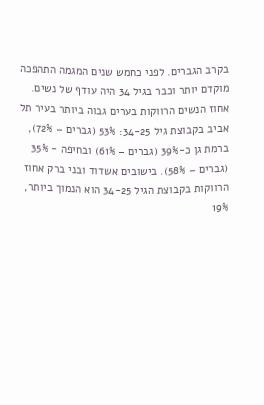בקרב הגברים. לפני כחמש שנים המגמה התהפכה מוקדם יותר וכבר בגיל 34 היה עודף של נשים.
אחוז הנשים הרווקות בערים גבוה ביותר בעיר תל אביב בקבוצת גיל 34-25: 53% (גברים – 72%), ברמת גן כ-39% (גברים – 61%) ובחיפה - 35% (גברים – 58%). בישובים אשדוד ובני ברק אחוז הרווקות בקבוצת הגיל 34-25 הוא הנמוך ביותר, 19%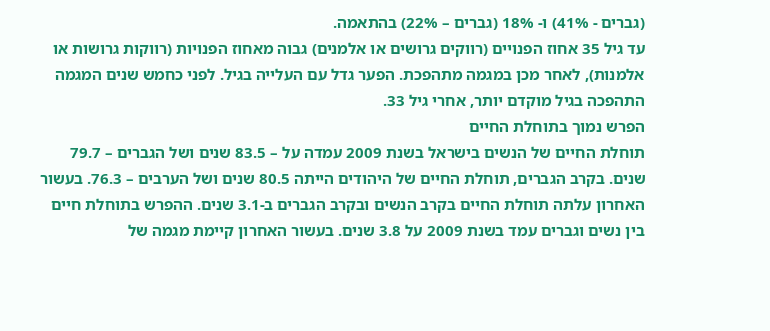(גברים - 41%) ו- 18% (גברים – 22%) בהתאמה.
עד גיל 35 אחוז הפנויים (רווקים גרושים או אלמנים) גבוה מאחוז הפנויות (רווקות גרושות או אלמנות), לאחר מכן במגמה מתהפכת. הפער גדל עם העלייה בגיל. לפני כחמש שנים המגמה התהפכה בגיל מוקדם יותר, אחרי גיל 33.
הפרש נמוך בתוחלת החיים
תוחלת החיים של הנשים בישראל בשנת 2009 עמדה על – 83.5 שנים ושל הגברים – 79.7 שנים. בקרב הגברים, תוחלת החיים של היהודים הייתה 80.5 שנים ושל הערבים – 76.3. בעשור האחרון עלתה תוחלת החיים בקרב הנשים ובקרב הגברים ב-3.1 שנים. ההפרש בתוחלת חיים בין נשים וגברים עמד בשנת 2009 על 3.8 שנים. בעשור האחרון קיימת מגמה של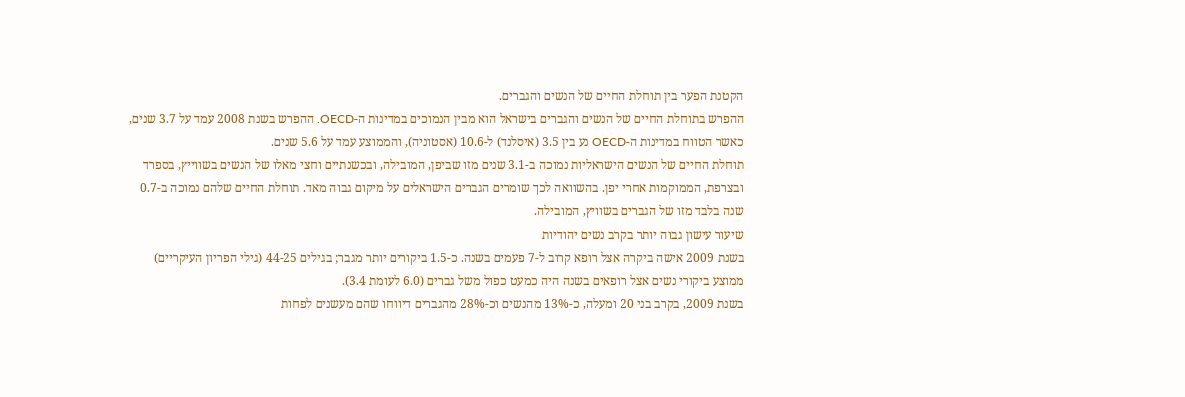הקטנת הפער בין תוחלת החיים של הנשים והגברים.
ההפרש בתוחלת החיים של הנשים והגברים בישראל הוא מבין הנמוכים במדינות ה-OECD. ההפרש בשנת 2008 עמד על 3.7 שנים, כאשר הטווח במדינות ה-OECD נע בין 3.5 (איסלנד) ל-10.6 (אסטוניה), והממוצע עמד על 5.6 שנים.
תוחלת החיים של הנשים הישראליות נמוכה ב-3.1 שנים מזו שביפן, המובילה, ובכשנתיים וחצי מאלו של הנשים בשווייץ, בספרד ובצרפת, הממוקמות אחרי יפן. בהשוואה לכך שומרים הגברים הישראלים על מיקום גבוה מאד. תוחלת החיים שלהם נמוכה ב-0.7 שנה בלבד מזו של הגברים בשוויץ, המובילה.
שיעור עישון גבוה יותר בקרב נשים יהודיות
בשנת 2009 אישה ביקרה אצל רופא קרוב ל-7 פעמים בשנה. כ-1.5 ביקורים יותר מגבר; בגילים 44-25 (גילי הפריון העיקריים) ממוצע ביקורי נשים אצל רופאים בשנה היה כמעט כפול משל גברים (6.0 לעומת 3.4).
בשנת 2009, בקרב בני 20 ומעלה, כ-13% מהנשים וכ-28% מהגברים דיווחו שהם מעשנים לפחות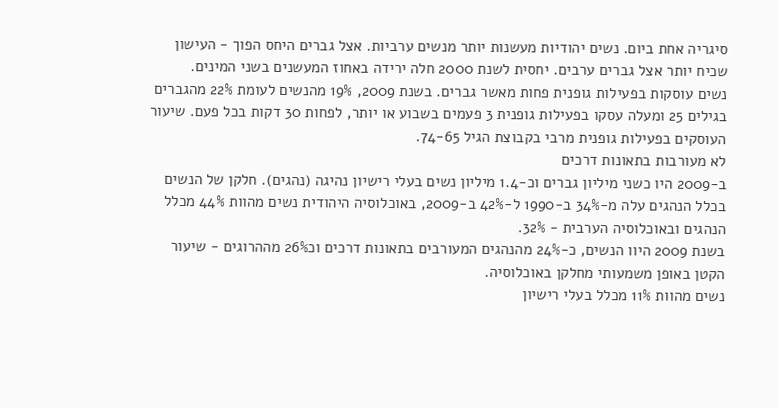סיגריה אחת ביום. נשים יהודיות מעשנות יותר מנשים ערביות. אצל גברים היחס הפוך - העישון שכיח יותר אצל גברים ערבים. יחסית לשנת 2000 חלה ירידה באחוז המעשנים בשני המינים.
נשים עוסקות בפעילות גופנית פחות מאשר גברים. בשנת 2009, 19% מהנשים לעומת 22% מהגברים בגילים 25 ומעלה עסקו בפעילות גופנית 3 פעמים בשבוע או יותר, לפחות 30 דקות בכל פעם. שיעור העוסקים בפעילות גופנית מרבי בקבוצת הגיל 74-65.
לא מעורבות בתאונות דרכים
ב-2009 היו כשני מיליון גברים וכ-1.4 מיליון נשים בעלי רישיון נהיגה (נהגים). חלקן של הנשים בכלל הנהגים עלה מ-34% ב-1990 ל-42% ב-2009, באוכלוסיה היהודית נשים מהוות 44% מכלל הנהגים ובאוכלוסיה הערבית - 32%.
בשנת 2009 היוו הנשים, כ-24% מהנהגים המעורבים בתאונות דרכים וכ26% מההרוגים - שיעור הקטן באופן משמעותי מחלקן באוכלוסיה.
נשים מהוות 11% מכלל בעלי רישיון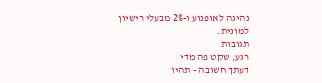נהיגה לאופנוע ו-2% מבעלי רישיון למונית.
תגובות
רגע, שקט פה מדי
דעתך חשובה - תהיו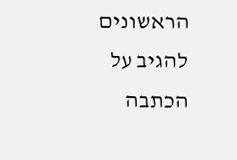הראשונים להגיב על הכתבה